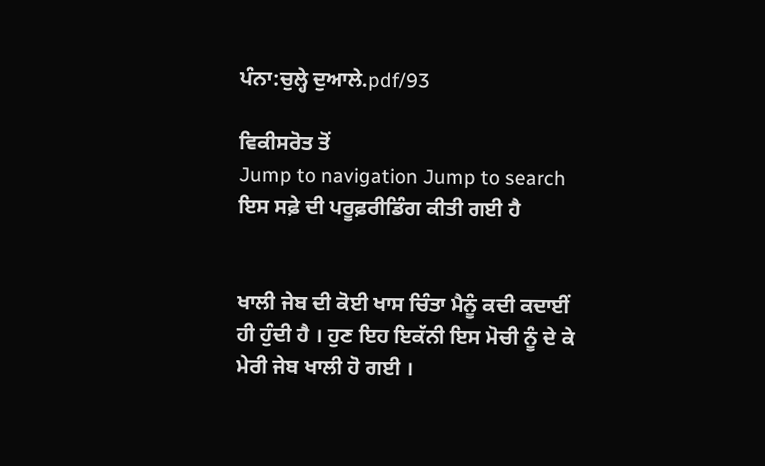ਪੰਨਾ:ਚੁਲ੍ਹੇ ਦੁਆਲੇ.pdf/93

ਵਿਕੀਸਰੋਤ ਤੋਂ
Jump to navigation Jump to search
ਇਸ ਸਫ਼ੇ ਦੀ ਪਰੂਫ਼ਰੀਡਿੰਗ ਕੀਤੀ ਗਈ ਹੈ


ਖਾਲੀ ਜੇਬ ਦੀ ਕੋਈ ਖਾਸ ਚਿੰਤਾ ਮੈਨੂੰ ਕਦੀ ਕਦਾਈਂ ਹੀ ਹੁੰਦੀ ਹੈ । ਹੁਣ ਇਹ ਇਕੱਨੀ ਇਸ ਮੋਚੀ ਨੂੰ ਦੇ ਕੇ ਮੇਰੀ ਜੇਬ ਖਾਲੀ ਹੋ ਗਈ ।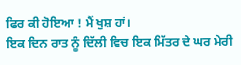ਫਿਰ ਕੀ ਹੋਇਆ ! ਮੈਂ ਖੁਸ਼ ਹਾਂ।
ਇਕ ਦਿਨ ਰਾਤ ਨੂੰ ਦਿੱਲੀ ਵਿਚ ਇਕ ਮਿੱਤਰ ਦੇ ਘਰ ਮੇਰੀ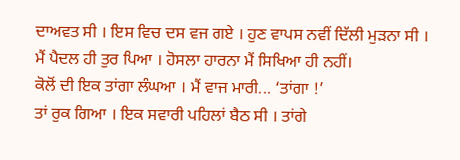ਦਾਅਵਤ ਸੀ । ਇਸ ਵਿਚ ਦਸ ਵਜ ਗਏ । ਹੁਣ ਵਾਪਸ ਨਵੀਂ ਦਿੱਲੀ ਮੁੜਨਾ ਸੀ । ਮੈਂ ਪੈਦਲ ਹੀ ਤੁਰ ਪਿਆ । ਹੋਸਲਾ ਹਾਰਨਾ ਮੈਂ ਸਿਖਿਆ ਹੀ ਨਹੀਂ।
ਕੋਲੋਂ ਦੀ ਇਕ ਤਾਂਗਾ ਲੰਘਆ । ਮੈਂ ਵਾਜ ਮਾਰੀ... ‘ਤਾਂਗਾ !’
ਤਾਂ ਰੁਕ ਗਿਆ । ਇਕ ਸਵਾਰੀ ਪਹਿਲਾਂ ਬੈਠ ਸੀ । ਤਾਂਗੇ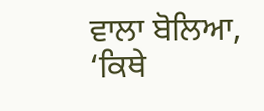ਵਾਲਾ ਬੋਲਿਆ, ‘ਕਿਥੇ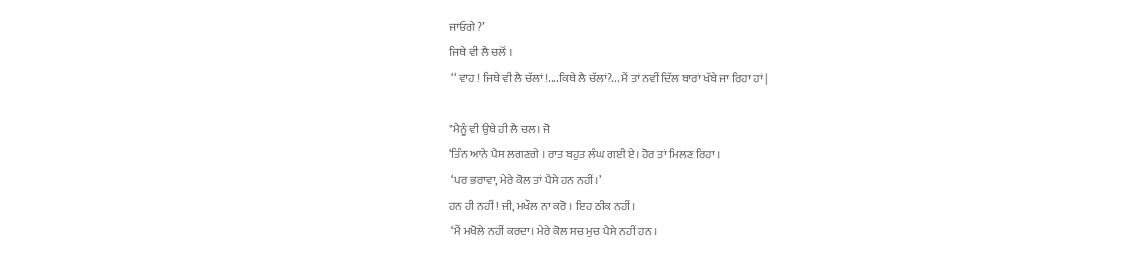ਜਾਓਗੇ ?’
ਜਿਥੇ ਵੀ ਲੈ ਚਲੋਂ ।
 ‘‘ ਵਾਹ ! ਜਿਥੇ ਵੀ ਲੈ ਚੱਲਾਂ !....ਕਿਥੇ ਲੈ ਚੱਲਾਂ?... ਮੈਂ ਤਾਂ ਨਵੀਂ ਦਿੱਲ ਬਾਰਾਂ ਖੱਬੇ ਜਾ ਰਿਹਾ ਹਾਂ |

"ਮੈਨੂੰ ਵੀ ਉਥੇ ਹੀ ਲੈ ਚਲ। ਜੋ
‘ਤਿੰਨ ਆਨੇ ਪੈਸ ਲਗਣਗੇ । ਰਾਤ ਬਹੁਤ ਲੰਘ ਗਈ ਏ। ਹੋਰ ਤਾਂ ਮਿਲਣ ਰਿਹਾ ।
 ‘ਪਰ ਭਰਾਵਾ, ਮੇਰੇ ਕੋਲ ਤਾਂ ਪੈਸੇ ਹਨ ਨਹੀਂ।’
ਹਨ ਹੀ ਨਹੀਂ ! ਜੀ, ਮਖੌਲ ਨਾ ਕਰੋ । ਇਹ ਠੀਕ ਨਹੀਂ।
 ‘ਮੈਂ ਮਖੋਲੇ ਨਹੀਂ ਕਰਦਾ। ਮੇਰੇ ਕੋਲ ਸਚ ਮੁਚ ਪੈਸੇ ਨਹੀਂ ਹਨ ।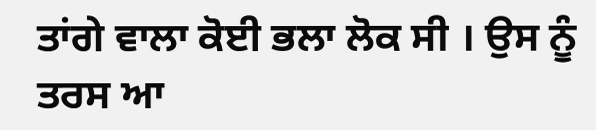ਤਾਂਗੇ ਵਾਲਾ ਕੋਈ ਭਲਾ ਲੋਕ ਸੀ । ਉਸ ਨੂੰ ਤਰਸ ਆ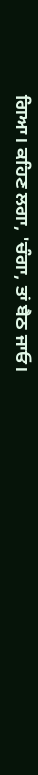ਗਿਆ। ਕਹਿਣ ਲਗਾ, 'ਚੰਗਾ, ਤਾਂ ਬੈਠ ਜਾਓ।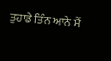ਤੁਹਾਡੇ ਤਿੰਨ ਆਨੇ ਮੈਂ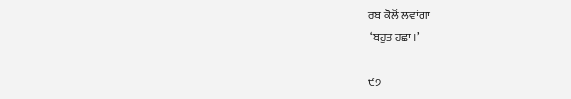ਰਬ ਕੋਲੋਂ ਲਵਾਂਗਾ
 ‘ਬਹੁਤ ਹਛਾ ।’

੯੭